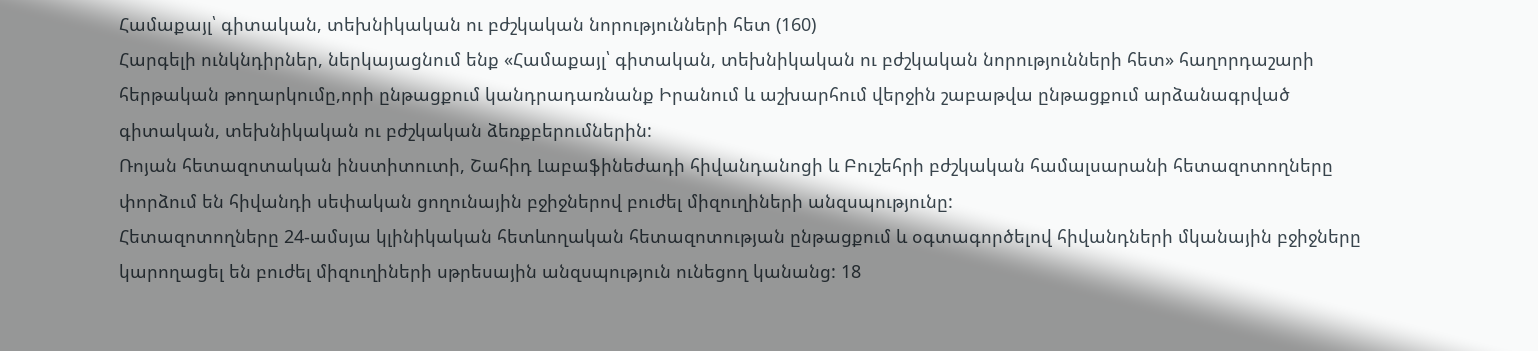Համաքայլ՝ գիտական, տեխնիկական ու բժշկական նորությունների հետ (160)
Հարգելի ունկնդիրներ, ներկայացնում ենք «Համաքայլ՝ գիտական, տեխնիկական ու բժշկական նորությունների հետ» հաղորդաշարի հերթական թողարկումը,որի ընթացքում կանդրադառնանք Իրանում և աշխարհում վերջին շաբաթվա ընթացքում արձանագրված գիտական, տեխնիկական ու բժշկական ձեռքբերումներին:
Ռոյան հետազոտական ինստիտուտի, Շահիդ Լաբաֆինեժադի հիվանդանոցի և Բուշեհրի բժշկական համալսարանի հետազոտողները փորձում են հիվանդի սեփական ցողունային բջիջներով բուժել միզուղիների անզսպությունը:
Հետազոտողները 24-ամսյա կլինիկական հետևողական հետազոտության ընթացքում և օգտագործելով հիվանդների մկանային բջիջները կարողացել են բուժել միզուղիների սթրեսային անզսպություն ունեցող կանանց: 18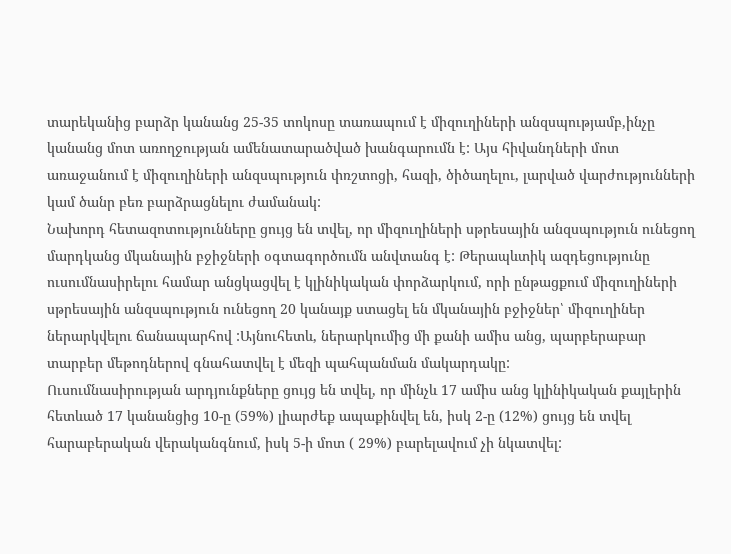տարեկանից բարձր կանանց 25-35 տոկոսը տառապում է միզուղիների անզսպությամբ,ինչը կանանց մոտ առողջության ամենատարածված խանգարումն է: Այս հիվանդների մոտ առաջանում է միզուղիների անզսպություն փռշտոցի, հազի, ծիծաղելու, լարված վարժությունների կամ ծանր բեռ բարձրացնելու ժամանակ:
Նախորդ հետազոտությունները ցույց են տվել, որ միզուղիների սթրեսային անզսպություն ունեցող մարդկանց մկանային բջիջների օգտագործումն անվտանգ է: Թերապևտիկ ազդեցությունը ուսումնասիրելու համար անցկացվել է կլինիկական փորձարկում, որի ընթացքում միզուղիների սթրեսային անզսպություն ունեցող 20 կանայք ստացել են մկանային բջիջներ՝ միզուղիներ ներարկվելու ճանապարհով :Այնուհետև, ներարկումից մի քանի ամիս անց, պարբերաբար տարբեր մեթոդներով գնահատվել է մեզի պահպանման մակարդակը:
Ուսումնասիրության արդյունքները ցույց են տվել, որ մինչև 17 ամիս անց կլինիկական քայլերին հետևած 17 կանանցից 10-ը (59%) լիարժեք ապաքինվել են, իսկ 2-ը (12%) ցույց են տվել հարաբերական վերականգնում, իսկ 5-ի մոտ ( 29%) բարելավում չի նկատվել: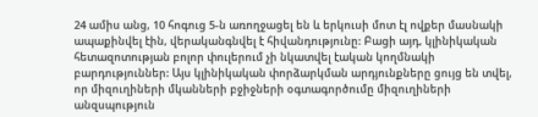24 ամիս անց, 10 հոգուց 5-ն առողջացել են և երկուսի մոտ էլ ովքեր մասնակի ապաքինվել էին, վերականգնվել է հիվանդությունը: Բացի այդ, կլինիկական հետազոտության բոլոր փուլերում չի նկատվել էական կողմնակի բարդություններ: Այս կլինիկական փորձարկման արդյունքները ցույց են տվել, որ միզուղիների մկանների բջիջների օգտագործումը միզուղիների անզսպություն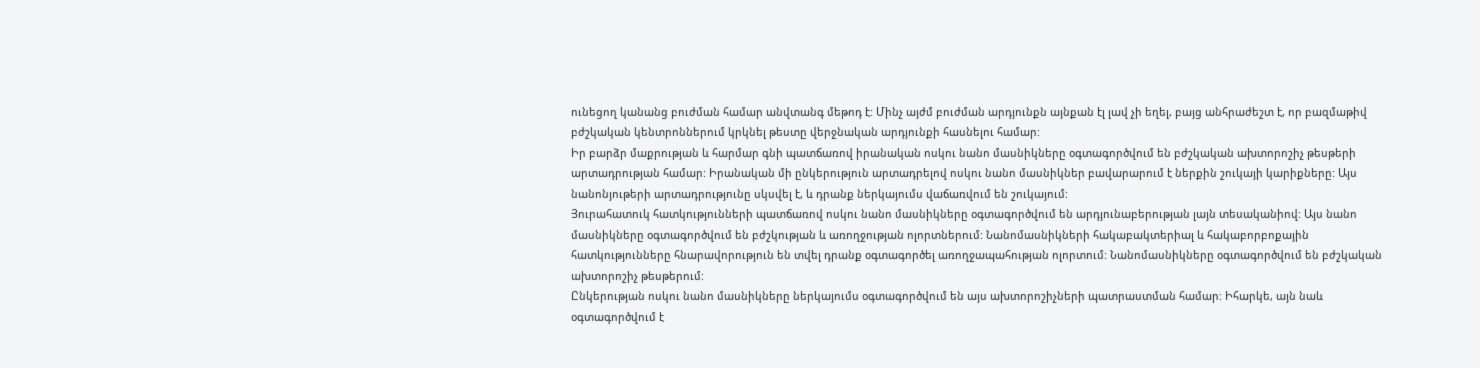ունեցող կանանց բուժման համար անվտանգ մեթոդ է: Մինչ այժմ բուժման արդյունքն այնքան էլ լավ չի եղել, բայց անհրաժեշտ է, որ բազմաթիվ բժշկական կենտրոններում կրկնել թեստը վերջնական արդյունքի հասնելու համար:
Իր բարձր մաքրության և հարմար գնի պատճառով իրանական ոսկու նանո մասնիկները օգտագործվում են բժշկական ախտորոշիչ թեսթերի արտադրության համար: Իրանական մի ընկերություն արտադրելով ոսկու նանո մասնիկներ բավարարում է ներքին շուկայի կարիքները: Այս նանոնյութերի արտադրությունը սկսվել է, և դրանք ներկայումս վաճառվում են շուկայում:
Յուրահատուկ հատկությունների պատճառով ոսկու նանո մասնիկները օգտագործվում են արդյունաբերության լայն տեսականիով: Այս նանո մասնիկները օգտագործվում են բժշկության և առողջության ոլորտներում: Նանոմասնիկների հակաբակտերիալ և հակաբորբոքային հատկությունները հնարավորություն են տվել դրանք օգտագործել առողջապահության ոլորտում: Նանոմասնիկները օգտագործվում են բժշկական ախտորոշիչ թեսթերում:
Ընկերության ոսկու նանո մասնիկները ներկայումս օգտագործվում են այս ախտորոշիչների պատրաստման համար: Իհարկե, այն նաև օգտագործվում է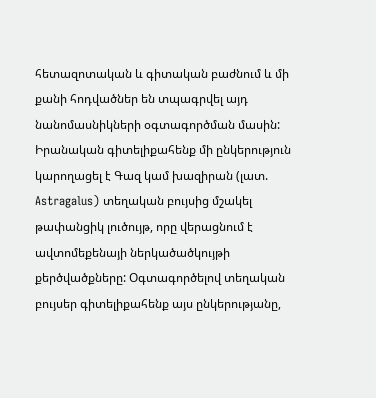հետազոտական և գիտական բաժնում և մի քանի հոդվածներ են տպագրվել այդ նանոմասնիկների օգտագործման մասին:
Իրանական գիտելիքահենք մի ընկերություն կարողացել է Գազ կամ խազիրան (լատ. Astragalus) տեղական բույսից մշակել թափանցիկ լուծույթ, որը վերացնում է ավտոմեքենայի ներկածածկույթի քերծվածքները: Օգտագործելով տեղական բույսեր գիտելիքահենք այս ընկերությանը,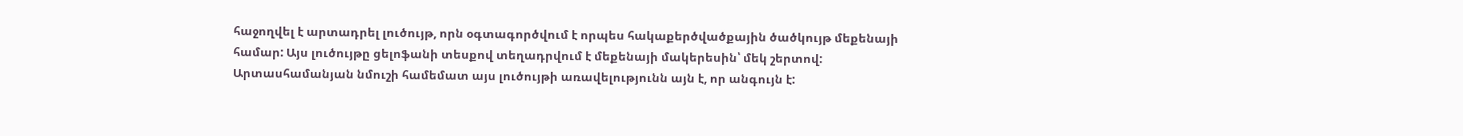հաջողվել է արտադրել լուծույթ, որն օգտագործվում է որպես հակաքերծվածքային ծածկույթ մեքենայի համար: Այս լուծույթը ցելոֆանի տեսքով տեղադրվում է մեքենայի մակերեսին՝ մեկ շերտով: Արտասհամանյան նմուշի համեմատ այս լուծույթի առավելությունն այն է, որ անգույն է: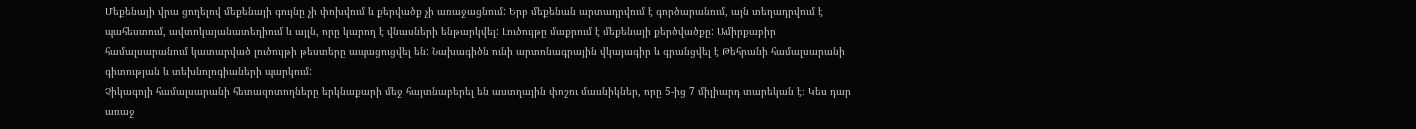Մեքենայի վրա ցողելով մեքենայի գույնը չի փոխվում և քերվածք չի առաջացնում: Երբ մեքենան արտադրվում է գործարանում, այն տեղադրվում է պահեստում, ավտոկայանատեղիում և այլն, որը կարող է վնասների ենթարկվել: Լուծույթը մաքրում է մեքենայի քերծվածքը: Ամիրքաբիր համալսարանում կատարված լուծույթի թեստերը ապացուցվել են: Նախագիծն ունի արտոնագրային վկայագիր և գրանցվել է Թեհրանի համալսարանի գիտության և տեխնոլոգիաների պարկում:
Չիկագոյի համալսարանի հետազոտողները երկնաքարի մեջ հայտնաբերել են աստղային փոշու մասնիկներ, որը 5-ից 7 միլիարդ տարեկան է։ Կես դար առաջ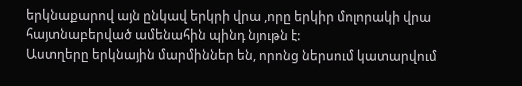երկնաքարով այն ընկավ երկրի վրա ,որը երկիր մոլորակի վրա հայտնաբերված ամենահին պինդ նյութն է:
Աստղերը երկնային մարմիններ են, որոնց ներսում կատարվում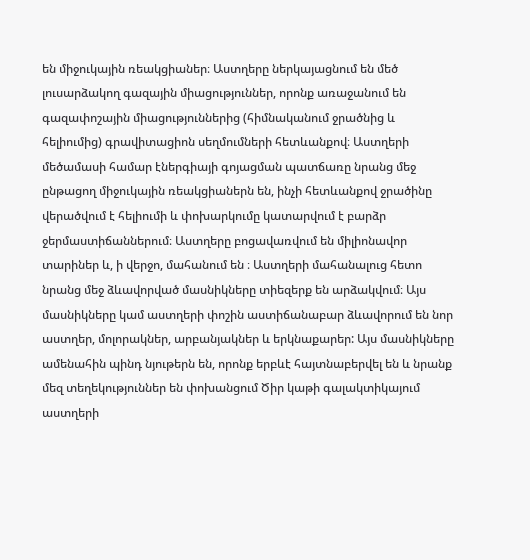են միջուկային ռեակցիաներ։ Աստղերը ներկայացնում են մեծ լուսարձակող գազային միացություններ, որոնք առաջանում են գազափոշային միացություններից (հիմնականում ջրածնից և հելիումից) գրավիտացիոն սեղմումների հետևանքով։ Աստղերի մեծամասի համար էներգիայի գոյացման պատճառը նրանց մեջ ընթացող միջուկային ռեակցիաներն են, ինչի հետևանքով ջրածինը վերածվում է հելիումի և փոխարկումը կատարվում է բարձր ջերմաստիճաններում։ Աստղերը բոցավառվում են միլիոնավոր տարիներ և, ի վերջո, մահանում են ։ Աստղերի մահանալուց հետո նրանց մեջ ձևավորված մասնիկները տիեզերք են արձակվում։ Այս մասնիկները կամ աստղերի փոշին աստիճանաբար ձևավորում են նոր աստղեր, մոլորակներ, արբանյակներ և երկնաքարեր: Այս մասնիկները ամենահին պինդ նյութերն են, որոնք երբևէ հայտնաբերվել են և նրանք մեզ տեղեկություններ են փոխանցում Ծիր կաթի գալակտիկայում աստղերի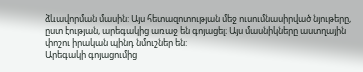ձևավորման մասին: Այս հետազոտության մեջ ուսումնասիրված նյութերը, ըստ էության, արեգակից առաջ են գոյացել։ Այս մասնիկները աստղային փոշու իրական պինդ նմուշներ են:
Արեգակի գոյացումից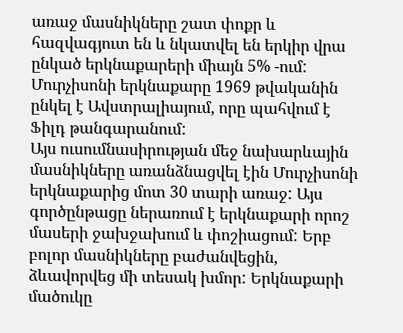առաջ մասնիկները շատ փոքր և հազվագյուտ են և նկատվել են երկիր վրա ընկած երկնաքարերի միայն 5% -ում: Մուրչիսոնի երկնաքարը 1969 թվականին ընկել է Ավստրալիայում, որը պահվում է Ֆիլդ թանգարանում:
Այս ուսումնասիրության մեջ նախարևային մասնիկները առանձնացվել էին Մուրչիսոնի երկնաքարից մոտ 30 տարի առաջ: Այս գործընթացը ներառում է երկնաքարի որոշ մասերի ջախջախում և փոշիացում: Երբ բոլոր մասնիկները բաժանվեցին, ձևավորվեց մի տեսակ խմոր: Երկնաքարի մածուկը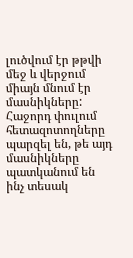լուծվում էր թթվի մեջ և վերջում միայն մնում էր մասնիկները: Հաջորդ փուլում հետազոտողները պարզել են, թե այդ մասնիկները պատկանում են ինչ տեսակ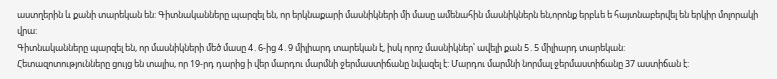աստղերին և քանի տարեկան են: Գիտնականները պարզել են, որ երկնաքարի մասնիկների մի մասը ամենահին մասնիկներն են,որոնք երբևե ե հայտնաբերվել են երկիր մոլորակի վրա:
Գիտնականները պարզել են, որ մասնիկների մեծ մասը 4․6-ից 4․9 միլիարդ տարեկան է, իսկ որոշ մասնիկներ՝ ավելի քան 5․5 միլիարդ տարեկան:
Հետազոտությունները ցույց են տալիս, որ 19-րդ դարից ի վեր մարդու մարմնի ջերմաստիճանը նվազել է: Մարդու մարմնի նորմալ ջերմաստիճանը 37 աստիճան է: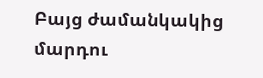Բայց ժամանկակից մարդու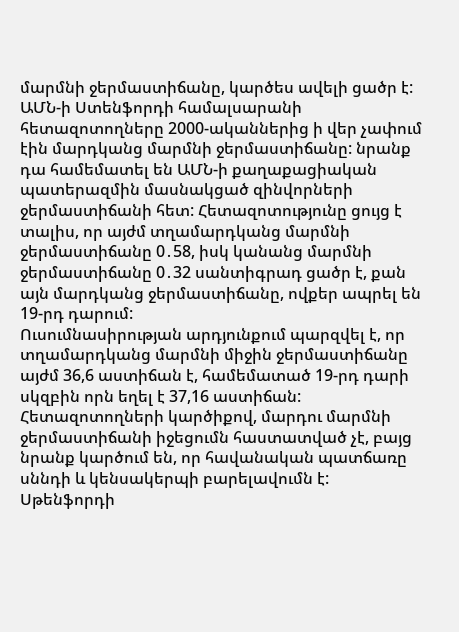մարմնի ջերմաստիճանը, կարծես ավելի ցածր է: ԱՄՆ-ի Ստենֆորդի համալսարանի հետազոտողները 2000-ականներից ի վեր չափում էին մարդկանց մարմնի ջերմաստիճանը: նրանք դա համեմատել են ԱՄՆ-ի քաղաքացիական պատերազմին մասնակցած զինվորների ջերմաստիճանի հետ: Հետազոտությունը ցույց է տալիս, որ այժմ տղամարդկանց մարմնի ջերմաստիճանը 0․58, իսկ կանանց մարմնի ջերմաստիճանը 0․32 սանտիգրադ ցածր է, քան այն մարդկանց ջերմաստիճանը, ովքեր ապրել են 19-րդ դարում:
Ուսումնասիրության արդյունքում պարզվել է, որ տղամարդկանց մարմնի միջին ջերմաստիճանը այժմ 36,6 աստիճան է, համեմատած 19-րդ դարի սկզբին որն եղել է 37,16 աստիճան:
Հետազոտողների կարծիքով, մարդու մարմնի ջերմաստիճանի իջեցումն հաստատված չէ, բայց նրանք կարծում են, որ հավանական պատճառը սննդի և կենսակերպի բարելավումն է: Սթենֆորդի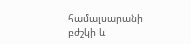համալսարանի բժշկի և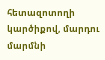հետազոտողի կարծիքով, մարդու մարմնի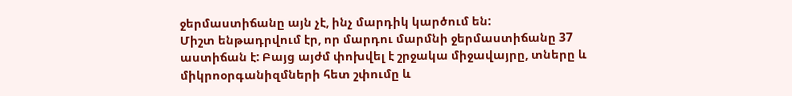ջերմաստիճանը այն չէ, ինչ մարդիկ կարծում են:
Միշտ ենթադրվում էր, որ մարդու մարմնի ջերմաստիճանը 37 աստիճան է: Բայց այժմ փոխվել է շրջակա միջավայրը, տները և միկրոօրգանիզմների հետ շփումը և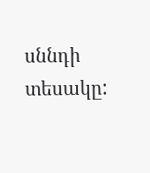սննդի տեսակը: